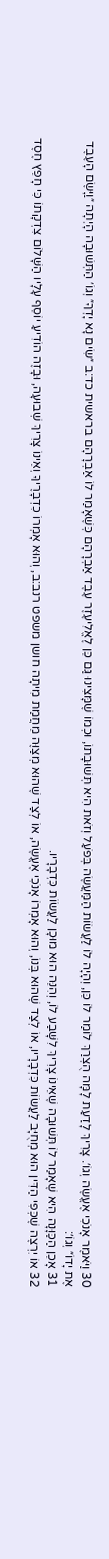30 וַיֹּאמֶר אָנֹכִי אֶעֱשֶׂה וְגוֹ׳. צָרִיךְ לָדַעַת לָמָּה הֻצְרַךְ לוֹמַר לוֹ כֵּן, וְהָיָה לוֹ לַעֲשׂוֹת הַמַּעֲשֶׂה בְּפֹעַל וְזֹאת הִיא תְּשׁוּבָתוֹ, וּכְמוֹ שֶׁמָּצִינוּ גַּם כֵּן לֶאֱלִיעֶזֶר עֶבֶד אַבְרָהָם כְּשֶׁאָמַר לוֹ אַבְרָהָם בראשית כד:ב ״שִׂים נָא יָדְךָ״ וְגוֹ׳ הַתְּשׁוּבָה הָיְתָה ״וַיָּשֶׂם הָעֶבֶד אֶת יָדוֹ״ וְגוֹ׳:
31 אָכֵן הַכַּוָּנָה הִיא שֶׁאָמַר לוֹ תְּשׁוּבָה שֶׁאֵינוֹ צָרִיךְ לִשָּׁבַע לוֹ, וְהִנֵּה הוּא מוּכָן לַעֲשׂוֹת כִּדְבָרָיו.
32 אוֹ יִרְצֶה שֶׁכְּפִי הַדִּין הוּא מְחֻיָּב לַעֲשׂוֹת כִּדְבָרָיו, אוֹ לְצַד שֶׁהוּא בְּנוֹ, וְהוּא אָמְרוֹ אָנֹכִי אֶעֱשֶׂה, אוֹ לְצַד שֶׁהוּא מְצַוֶּה מֵחֲמַת מִיתָה חושן משפט רנב:ב, וְהוּא אָמְרוֹ כִדְבָרֶיךָ וְאֵינוֹ צָרִיךְ שְׁבוּעָה, וּבָזֶה הוֹדִיעַ יוֹסֵף עָלָיו הַשָּׁלוֹם צִדְקָתוֹ כִּי חָפֵץ חֶסֶד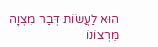הוּא לַעֲשׂוֹת דְּבַר מִצְוָה מֵרְצוֹנוֹ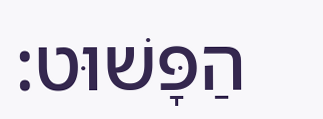הַפָּשׁוּט: